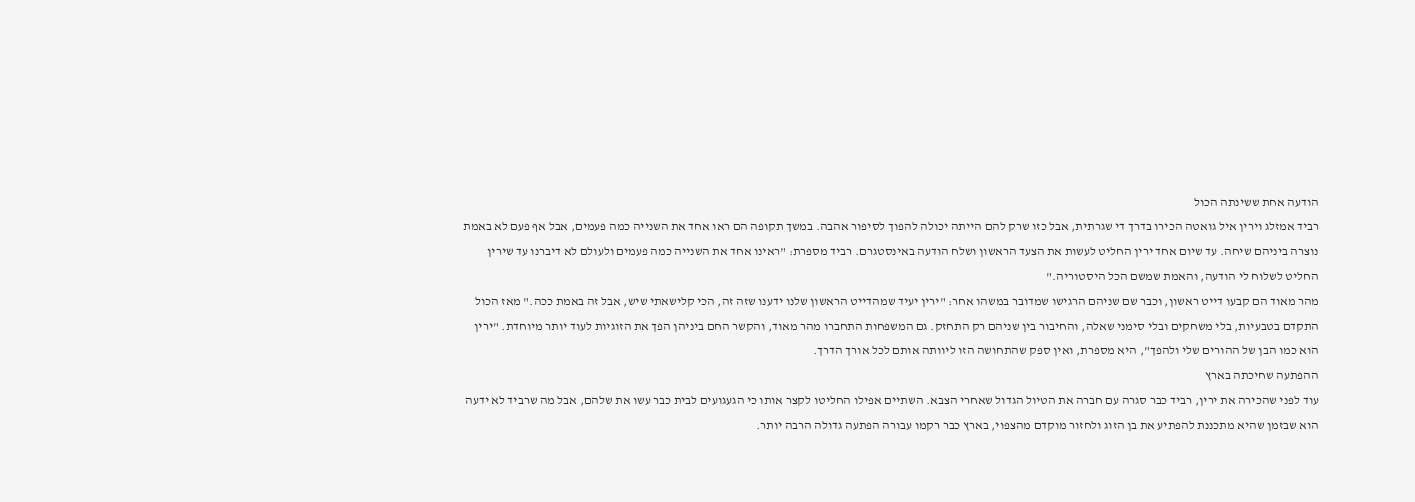הודעה אחת ששינתה הכול
רביד אמזלג וירין איל גואטה הכירו בדרך די שגרתית, אבל כזו שרק להם הייתה יכולה להפוך לסיפור אהבה. במשך תקופה הם ראו אחד את השנייה כמה פעמים, אבל אף פעם לא באמת נוצרה ביניהם שיחה. עד שיום אחד ירין החליט לעשות את הצעד הראשון ושלח הודעה באינסטגרם. רביד מספרת: "ראינו אחד את השנייה כמה פעמים ולעולם לא דיברנו עד שירין החליט לשלוח לי הודעה, והאמת שמשם הכל היסטוריה."
מהר מאוד הם קבעו דייט ראשון, וכבר שם שניהם הרגישו שמדובר במשהו אחר: "ירין יעיד שמהדייט הראשון שלנו ידענו שזה זה, הכי קלישאתי שיש, אבל זה באמת ככה." מאז הכול התקדם בטבעיות, בלי משחקים ובלי סימני שאלה, והחיבור בין שניהם רק התחזק. גם המשפחות התחברו מהר מאוד, והקשר החם ביניהן הפך את הזוגיות לעוד יותר מיוחדת. "ירין הוא כמו הבן של ההורים שלי ולהפך", היא מספרת, ואין ספק שהתחושה הזו ליוותה אותם לכל אורך הדרך.
ההפתעה שחיכתה בארץ
עוד לפני שהכירה את ירין, רביד כבר סגרה עם חברה את הטיול הגדול שאחרי הצבא. השתיים אפילו החליטו לקצר אותו כי הגעגועים לבית כבר עשו את שלהם, אבל מה שרביד לא ידעה הוא שבזמן שהיא מתכננת להפתיע את בן הזוג ולחזור מוקדם מהצפוי, בארץ כבר רקמו עבורה הפתעה גדולה הרבה יותר.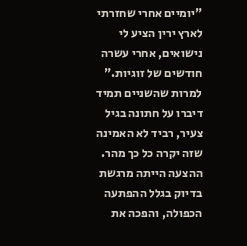"יומיים אחרי שחזרתי לארץ ירין הציע לי נישואים, אחרי עשרה חודשים של זוגיות." למרות שהשניים תמיד דיברו על חתונה בגיל צעיר, רביד לא האמינה שזה יקרה כל כך מהר. ההצעה הייתה מרגשת בדיוק בגלל ההפתעה הכפולה, והפכה את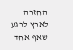החזרה לארץ לרגע שאף אחד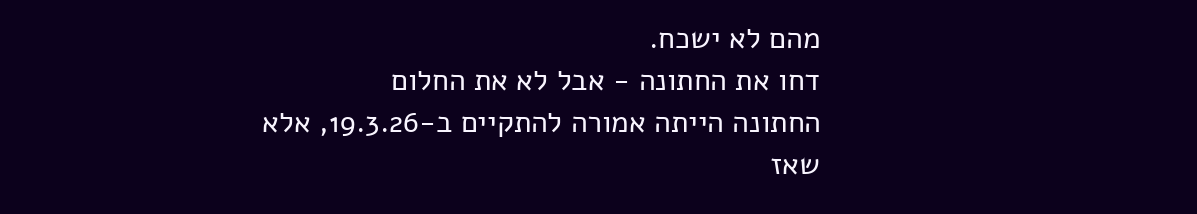מהם לא ישכח.
דחו את החתונה - אבל לא את החלום
החתונה הייתה אמורה להתקיים ב-19.3.26, אלא שאז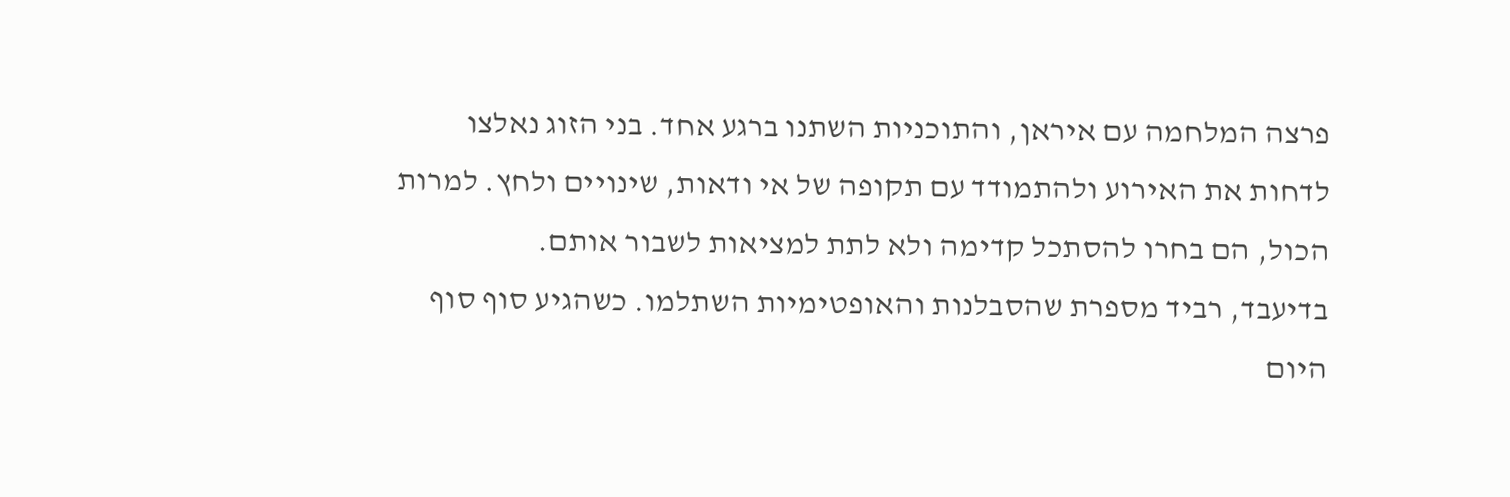פרצה המלחמה עם איראן, והתוכניות השתנו ברגע אחד. בני הזוג נאלצו לדחות את האירוע ולהתמודד עם תקופה של אי ודאות, שינויים ולחץ. למרות הכול, הם בחרו להסתכל קדימה ולא לתת למציאות לשבור אותם.
בדיעבד, רביד מספרת שהסבלנות והאופטימיות השתלמו. כשהגיע סוף סוף היום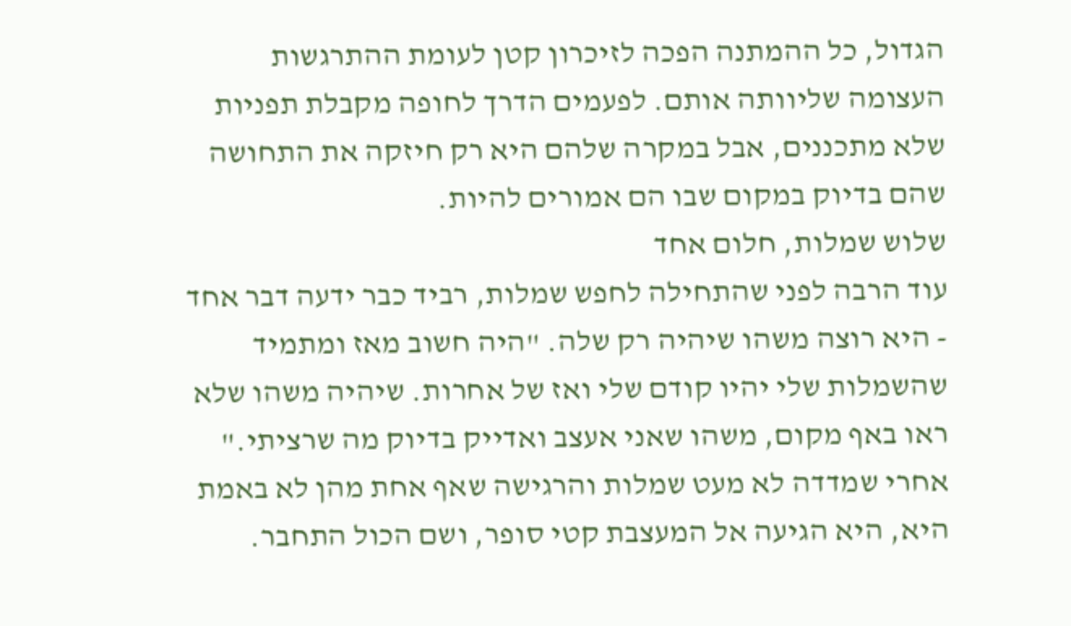הגדול, כל ההמתנה הפכה לזיכרון קטן לעומת ההתרגשות העצומה שליוותה אותם. לפעמים הדרך לחופה מקבלת תפניות שלא מתכננים, אבל במקרה שלהם היא רק חיזקה את התחושה שהם בדיוק במקום שבו הם אמורים להיות.
שלוש שמלות, חלום אחד
עוד הרבה לפני שהתחילה לחפש שמלות, רביד כבר ידעה דבר אחד - היא רוצה משהו שיהיה רק שלה. "היה חשוב מאז ומתמיד שהשמלות שלי יהיו קודם שלי ואז של אחרות. שיהיה משהו שלא ראו באף מקום, משהו שאני אעצב ואדייק בדיוק מה שרציתי."
אחרי שמדדה לא מעט שמלות והרגישה שאף אחת מהן לא באמת היא, היא הגיעה אל המעצבת קטי סופר, ושם הכול התחבר.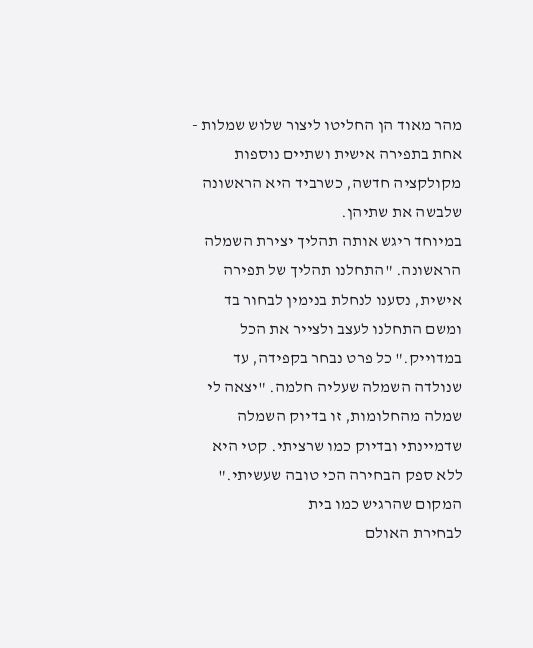מהר מאוד הן החליטו ליצור שלוש שמלות - אחת בתפירה אישית ושתיים נוספות מקולקציה חדשה, כשרביד היא הראשונה שלבשה את שתיהן.
במיוחד ריגש אותה תהליך יצירת השמלה הראשונה. "התחלנו תהליך של תפירה אישית, נסענו לנחלת בנימין לבחור בד ומשם התחלנו לעצב ולצייר את הכל במדוייק." כל פרט נבחר בקפידה, עד שנולדה השמלה שעליה חלמה. "יצאה לי שמלה מהחלומות, זו בדיוק השמלה שדמיינתי ובדיוק כמו שרציתי. קטי היא ללא ספק הבחירה הכי טובה שעשיתי."
המקום שהרגיש כמו בית
לבחירת האולם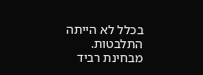בכלל לא הייתה התלבטות. מבחינת רביד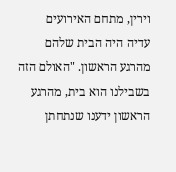וירין, מתחם האירועים
עדיה היה הבית שלהם מהרגע הראשון. "האולם הזה בשבילנו הוא בית, מהרגע הראשון ידענו שנתחתן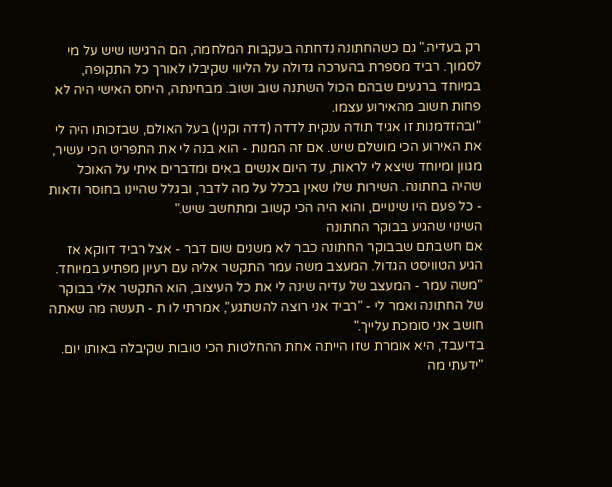רק בעדיה." גם כשהחתונה נדחתה בעקבות המלחמה, הם הרגישו שיש על מי לסמוך. רביד מספרת בהערכה גדולה על הליווי שקיבלו לאורך כל התקופה, במיוחד ברגעים שבהם הכול השתנה שוב ושוב. מבחינתה, היחס האישי היה לא פחות חשוב מהאירוע עצמו.
"ובהזדמנות זו אגיד תודה ענקית לדדה (דדה וקנין) בעל האולם, שבזכותו היה לי את האירוע הכי מושלם שיש. אם זה המנות - הוא בנה לי את התפריט הכי עשיר, מגוון ומיוחד שיצא לי לראות, עד היום אנשים באים ומדברים איתי על האוכל שהיה בחתונה. השירות שלו שאין בכלל על מה לדבר, ובגלל שהיינו בחוסר ודאות - כל פעם היו שינויים, והוא היה הכי קשוב ומתחשב שיש."
השינוי שהגיע בבוקר החתונה
אם חשבתם שבבוקר החתונה כבר לא משנים שום דבר - אצל רביד דווקא אז הגיע הטוויסט הגדול. המעצב משה עמר התקשר אליה עם רעיון מפתיע במיוחד. "משה עמר - המעצב של עדיה שינה לי את כל העיצוב, הוא התקשר אלי בבוקר של החתונה ואמר לי - "רביד אני רוצה להשתגע", אמרתי לו ת - תעשה מה שאתה חושב אני סומכת עלייך."
בדיעבד, היא אומרת שזו הייתה אחת ההחלטות הכי טובות שקיבלה באותו יום. "ידעתי מה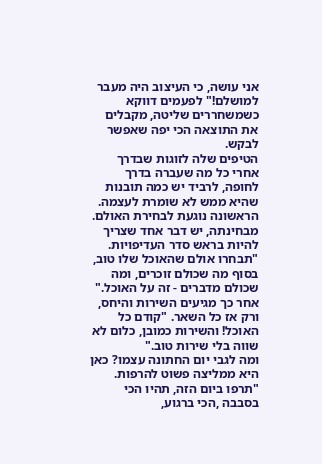אני עושה, כי העיצוב היה מעבר למושלם!" לפעמים דווקא כשמשחררים שליטה, מקבלים את התוצאה הכי יפה שאפשר לבקש.
הטיפים שלה לזוגות שבדרך
אחרי כל מה שעברה בדרך לחופה, לרביד יש כמה תובנות שהיא ממש לא שומרת לעצמה. הראשונה נוגעת לבחירת האולם. מבחינתה, יש דבר אחד שצריך להיות בראש סדר העדיפויות. "תבחרו אולם שהאוכל שלו טוב, בסוף מה שכולם זוכרים, ומה שכולם מדברים - זה על האוכל." אחר כך מגיעים השירות והיחס, ורק אז כל השאר. "קודם כל האוכל! והשירות כמובן, כלום לא שווה בלי שירות טוב."
ומה לגבי יום החתונה עצמו? כאן היא ממליצה פשוט להרפות. "תרפו ביום הזה, תהיו הכי בסבבה ,הכי ברגוע,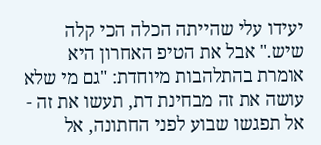יעידו עלי שהייתה הכלה הכי קלה שיש." אבל את הטיפ האחרון היא אומרת בהתלהבות מיוחדת: "גם מי שלא עושה את זה מבחינת דת, תעשו את זה - אל תפגשו שבוע לפני החתונה, אל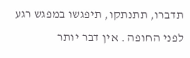תדברו, תתנתקו, תיפגשו במפגש רגע לפני החופה . אין דבר יותר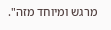מרגש ומיוחד מזה".